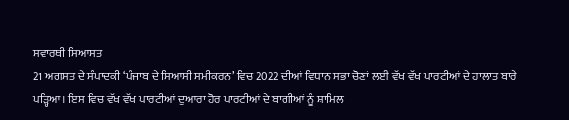ਸਵਾਰਥੀ ਸਿਆਸਤ
21 ਅਗਸਤ ਦੇ ਸੰਪਾਦਕੀ ‘ਪੰਜਾਬ ਦੇ ਸਿਆਸੀ ਸਮੀਕਰਨ’ ਵਿਚ 2022 ਦੀਆਂ ਵਿਧਾਨ ਸਭਾ ਚੋਣਾਂ ਲਈ ਵੱਖ ਵੱਖ ਪਾਰਟੀਆਂ ਦੇ ਹਾਲਾਤ ਬਾਰੇ ਪੜ੍ਹਿਆ। ਇਸ ਵਿਚ ਵੱਖ ਵੱਖ ਪਾਰਟੀਆਂ ਦੁਆਰਾ ਹੋਰ ਪਾਰਟੀਆਂ ਦੇ ਬਾਗੀਆਂ ਨੂੰ ਸ਼ਾਮਿਲ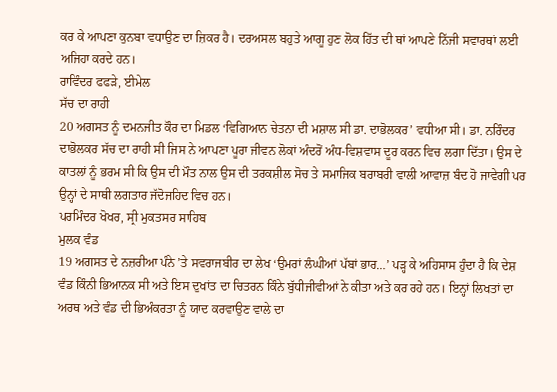ਕਰ ਕੇ ਆਪਣਾ ਕੁਨਬਾ ਵਧਾਉਣ ਦਾ ਜ਼ਿਕਰ ਹੈ। ਦਰਅਸਲ ਬਹੁਤੇ ਆਗੂ ਹੁਣ ਲੋਕ ਹਿੱਤ ਦੀ ਥਾਂ ਆਪਣੇ ਨਿੱਜੀ ਸਵਾਰਥਾਂ ਲਈ ਅਜਿਹਾ ਕਰਦੇ ਹਨ।
ਰਾਵਿੰਦਰ ਫਫੜੇ, ਈਮੇਲ
ਸੱਚ ਦਾ ਰਾਹੀ
20 ਅਗਸਤ ਨੂੰ ਦਮਨਜੀਤ ਕੌਰ ਦਾ ਮਿਡਲ ‘ਵਿਗਿਆਨ ਚੇਤਨਾ ਦੀ ਮਸ਼ਾਲ ਸੀ ਡਾ. ਦਾਭੋਲਕਰ’ ਵਧੀਆ ਸੀ। ਡਾ. ਨਰਿੰਦਰ ਦਾਭੋਲਕਰ ਸੱਚ ਦਾ ਰਾਹੀ ਸੀ ਜਿਸ ਨੇ ਆਪਣਾ ਪੂਰਾ ਜੀਵਨ ਲੋਕਾਂ ਅੰਦਰੋਂ ਅੰਧ-ਵਿਸ਼ਵਾਸ ਦੂਰ ਕਰਨ ਵਿਚ ਲਗਾ ਦਿੱਤਾ। ਉਸ ਦੇ ਕਾਤਲਾਂ ਨੂੰ ਭਰਮ ਸੀ ਕਿ ਉਸ ਦੀ ਮੌਤ ਨਾਲ ਉਸ ਦੀ ਤਰਕਸ਼ੀਲ ਸੋਚ ਤੇ ਸਮਾਜਿਕ ਬਰਾਬਰੀ ਵਾਲੀ ਆਵਾਜ਼ ਬੰਦ ਹੋ ਜਾਵੇਗੀ ਪਰ ਉਨ੍ਹਾਂ ਦੇ ਸਾਥੀ ਲਗਤਾਰ ਜੱਦੋਜਹਿਦ ਵਿਚ ਹਨ।
ਪਰਮਿੰਦਰ ਖੋਖਰ, ਸ੍ਰੀ ਮੁਕਤਸਰ ਸਾਹਿਬ
ਮੁਲਕ ਵੰਡ
19 ਅਗਸਤ ਦੇ ਨਜ਼ਰੀਆ ਪੰਨੇ ’ਤੇ ਸਵਰਾਜਬੀਰ ਦਾ ਲੇਖ ‘ਉਮਰਾਂ ਲੰਘੀਆਂ ਪੱਬਾਂ ਭਾਰ…’ ਪੜ੍ਹ ਕੇ ਅਹਿਸਾਸ ਹੁੰਦਾ ਹੈ ਕਿ ਦੇਸ਼ ਵੰਡ ਕਿੰਨੀ ਭਿਆਨਕ ਸੀ ਅਤੇ ਇਸ ਦੁਖਾਂਤ ਦਾ ਚਿਤਰਨ ਕਿੰਨੇ ਬੁੱਧੀਜੀਵੀਆਂ ਨੇ ਕੀਤਾ ਅਤੇ ਕਰ ਰਹੇ ਹਨ। ਇਨ੍ਹਾਂ ਲਿਖਤਾਂ ਦਾ ਅਰਥ ਅਤੇ ਵੰਡ ਦੀ ਭਿਅੰਕਰਤਾ ਨੂੰ ਯਾਦ ਕਰਵਾਉਣ ਵਾਲੇ ਦਾ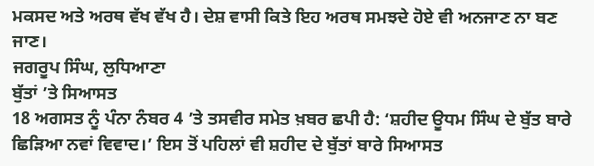ਮਕਸਦ ਅਤੇ ਅਰਥ ਵੱਖ ਵੱਖ ਹੈ। ਦੇਸ਼ ਵਾਸੀ ਕਿਤੇ ਇਹ ਅਰਥ ਸਮਝਦੇ ਹੋਏ ਵੀ ਅਨਜਾਣ ਨਾ ਬਣ ਜਾਣ।
ਜਗਰੂਪ ਸਿੰਘ, ਲੁਧਿਆਣਾ
ਬੁੱਤਾਂ ’ਤੇ ਸਿਆਸਤ
18 ਅਗਸਤ ਨੂੰ ਪੰਨਾ ਨੰਬਰ 4 ’ਤੇ ਤਸਵੀਰ ਸਮੇਤ ਖ਼ਬਰ ਛਪੀ ਹੈ: ‘ਸ਼ਹੀਦ ਊਧਮ ਸਿੰਘ ਦੇ ਬੁੱਤ ਬਾਰੇ ਛਿੜਿਆ ਨਵਾਂ ਵਿਵਾਦ।’ ਇਸ ਤੋਂ ਪਹਿਲਾਂ ਵੀ ਸ਼ਹੀਦ ਦੇ ਬੁੱਤਾਂ ਬਾਰੇ ਸਿਆਸਤ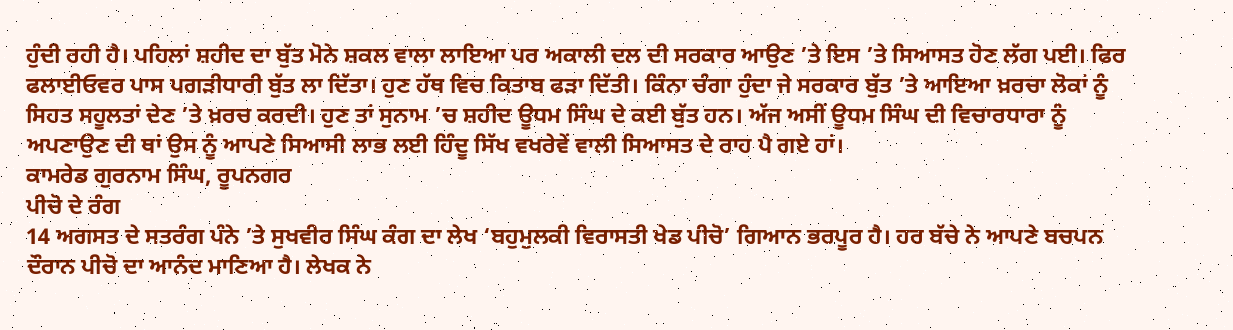ਹੁੰਦੀ ਰਹੀ ਹੈ। ਪਹਿਲਾਂ ਸ਼ਹੀਦ ਦਾ ਬੁੱਤ ਮੋਨੇ ਸ਼ਕਲ ਵਾਲਾ ਲਾਇਆ ਪਰ ਅਕਾਲੀ ਦਲ ਦੀ ਸਰਕਾਰ ਆਉਣ ’ਤੇ ਇਸ ’ਤੇ ਸਿਆਸਤ ਹੋਣ ਲੱਗ ਪਈ। ਫਿਰ ਫਲਾਈਓਵਰ ਪਾਸ ਪਗੜੀਧਾਰੀ ਬੁੱਤ ਲਾ ਦਿੱਤਾ। ਹੁਣ ਹੱਥ ਵਿਚ ਕਿਤਾਬ ਫੜਾ ਦਿੱਤੀ। ਕਿੰਨਾ ਚੰਗਾ ਹੁੰਦਾ ਜੇ ਸਰਕਾਰ ਬੁੱਤ ’ਤੇ ਆਇਆ ਖ਼ਰਚਾ ਲੋਕਾਂ ਨੂੰ ਸਿਹਤ ਸਹੂਲਤਾਂ ਦੇਣ ’ਤੇ ਖ਼ਰਚ ਕਰਦੀ। ਹੁਣ ਤਾਂ ਸੁਨਾਮ ’ਚ ਸ਼ਹੀਦ ਊਧਮ ਸਿੰਘ ਦੇ ਕਈ ਬੁੱਤ ਹਨ। ਅੱਜ ਅਸੀਂ ਊਧਮ ਸਿੰਘ ਦੀ ਵਿਚਾਰਧਾਰਾ ਨੂੰ ਅਪਣਾਉਣ ਦੀ ਥਾਂ ਉਸ ਨੂੰ ਆਪਣੇ ਸਿਆਸੀ ਲਾਭ ਲਈ ਹਿੰਦੂ ਸਿੱਖ ਵਖਰੇਵੇਂ ਵਾਲੀ ਸਿਆਸਤ ਦੇ ਰਾਹ ਪੈ ਗਏ ਹਾਂ।
ਕਾਮਰੇਡ ਗੁਰਨਾਮ ਸਿੰਘ, ਰੂਪਨਗਰ
ਪੀਚੋ ਦੇ ਰੰਗ
14 ਅਗਸਤ ਦੇ ਸਤਰੰਗ ਪੰਨੇ ’ਤੇ ਸੁਖਵੀਰ ਸਿੰਘ ਕੰਗ ਦਾ ਲੇਖ ‘ਬਹੁਮੁਲਕੀ ਵਿਰਾਸਤੀ ਖੇਡ ਪੀਚੋ’ ਗਿਆਨ ਭਰਪੂਰ ਹੈ। ਹਰ ਬੱਚੇ ਨੇ ਆਪਣੇ ਬਚਪਨ ਦੌਰਾਨ ਪੀਚੋ ਦਾ ਆਨੰਦ ਮਾਣਿਆ ਹੈ। ਲੇਖਕ ਨੇ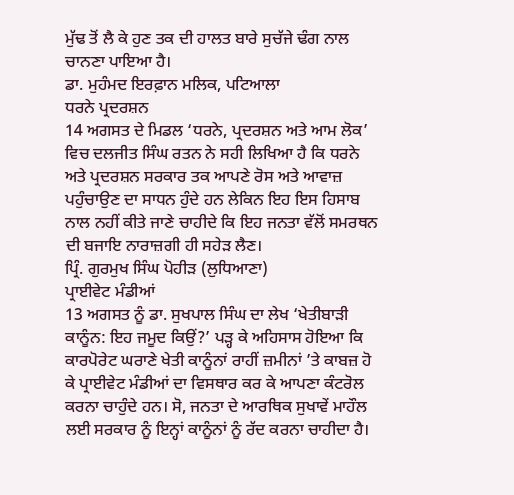ਮੁੱਢ ਤੋਂ ਲੈ ਕੇ ਹੁਣ ਤਕ ਦੀ ਹਾਲਤ ਬਾਰੇ ਸੁਚੱਜੇ ਢੰਗ ਨਾਲ ਚਾਨਣਾ ਪਾਇਆ ਹੈ।
ਡਾ. ਮੁਹੰਮਦ ਇਰਫ਼ਾਨ ਮਲਿਕ, ਪਟਿਆਲਾ
ਧਰਨੇ ਪ੍ਰਦਰਸ਼ਨ
14 ਅਗਸਤ ਦੇ ਮਿਡਲ ‘ਧਰਨੇ, ਪ੍ਰਦਰਸ਼ਨ ਅਤੇ ਆਮ ਲੋਕ’ ਵਿਚ ਦਲਜੀਤ ਸਿੰਘ ਰਤਨ ਨੇ ਸਹੀ ਲਿਖਿਆ ਹੈ ਕਿ ਧਰਨੇ ਅਤੇ ਪ੍ਰਦਰਸ਼ਨ ਸਰਕਾਰ ਤਕ ਆਪਣੇ ਰੋਸ ਅਤੇ ਆਵਾਜ਼ ਪਹੁੰਚਾਉਣ ਦਾ ਸਾਧਨ ਹੁੰਦੇ ਹਨ ਲੇਕਿਨ ਇਹ ਇਸ ਹਿਸਾਬ ਨਾਲ ਨਹੀਂ ਕੀਤੇ ਜਾਣੇ ਚਾਹੀਦੇ ਕਿ ਇਹ ਜਨਤਾ ਵੱਲੋਂ ਸਮਰਥਨ ਦੀ ਬਜਾਇ ਨਾਰਾਜ਼ਗੀ ਹੀ ਸਹੇੜ ਲੈਣ।
ਪ੍ਰਿੰ. ਗੁਰਮੁਖ ਸਿੰਘ ਪੋਹੀੜ (ਲੁਧਿਆਣਾ)
ਪ੍ਰਾਈਵੇਟ ਮੰਡੀਆਂ
13 ਅਗਸਤ ਨੂੰ ਡਾ. ਸੁਖਪਾਲ ਸਿੰਘ ਦਾ ਲੇਖ ‘ਖੇਤੀਬਾੜੀ ਕਾਨੂੰਨ: ਇਹ ਜਮੂਦ ਕਿਉਂ?’ ਪੜ੍ਹ ਕੇ ਅਹਿਸਾਸ ਹੋਇਆ ਕਿ ਕਾਰਪੋਰੇਟ ਘਰਾਣੇ ਖੇਤੀ ਕਾਨੂੰਨਾਂ ਰਾਹੀਂ ਜ਼ਮੀਨਾਂ ’ਤੇ ਕਾਬਜ਼ ਹੋ ਕੇ ਪ੍ਰਾਈਵੇਟ ਮੰਡੀਆਂ ਦਾ ਵਿਸਥਾਰ ਕਰ ਕੇ ਆਪਣਾ ਕੰਟਰੋਲ ਕਰਨਾ ਚਾਹੁੰਦੇ ਹਨ। ਸੋ, ਜਨਤਾ ਦੇ ਆਰਥਿਕ ਸੁਖਾਵੇਂ ਮਾਹੌਲ ਲਈ ਸਰਕਾਰ ਨੂੰ ਇਨ੍ਹਾਂ ਕਾਨੂੰਨਾਂ ਨੂੰ ਰੱਦ ਕਰਨਾ ਚਾਹੀਦਾ ਹੈ।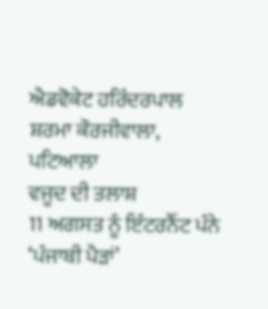ਐਡਵੋਕੇਟ ਹਰਿੰਦਰਪਾਲ ਸ਼ਰਮਾ ਕੌਰਜੀਵਾਲਾ, ਪਟਿਆਲਾ
ਵਜੂਦ ਦੀ ਤਲਾਸ਼
11 ਅਗਸਤ ਨੂੰ ਇੰਟਰਨੈੱਟ ਪੰਨੇ ‘ਪੰਜਾਬੀ ਪੈੜਾਂ’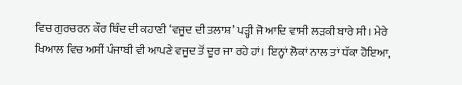ਵਿਚ ਗੁਰਚਰਨ ਕੌਰ ਥਿੰਦ ਦੀ ਕਹਾਣੀ ‘ਵਜੂਦ ਦੀ ਤਲਾਸ਼’ ਪੜ੍ਹੀ ਜੋ ਆਦਿ ਵਾਸੀ ਲੜਕੀ ਬਾਰੇ ਸੀ। ਮੇਰੇ ਖਿਆਲ ਵਿਚ ਅਸੀਂ ਪੰਜਾਬੀ ਵੀ ਆਪਣੇ ਵਜੂਦ ਤੋਂ ਦੂਰ ਜਾ ਰਹੇ ਹਾਂ। ਇਨ੍ਹਾਂ ਲੋਕਾਂ ਨਾਲ ਤਾਂ ਧੱਕਾ ਹੋਇਆ,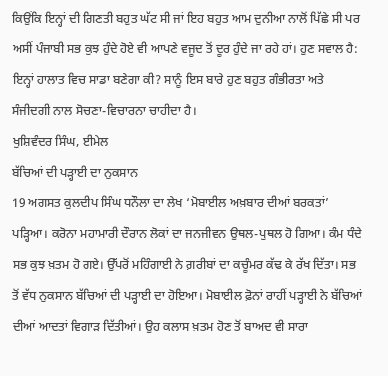ਕਿਉਂਕਿ ਇਨ੍ਹਾਂ ਦੀ ਗਿਣਤੀ ਬਹੁਤ ਘੱਟ ਸੀ ਜਾਂ ਇਹ ਬਹੁਤ ਆਮ ਦੁਨੀਆ ਨਾਲੋਂ ਪਿੱਛੇ ਸੀ ਪਰ ਅਸੀਂ ਪੰਜਾਬੀ ਸਭ ਕੁਝ ਹੁੰਦੇ ਹੋਏ ਵੀ ਆਪਣੇ ਵਜੂਦ ਤੋਂ ਦੂਰ ਹੁੰਦੇ ਜਾ ਰਹੇ ਹਾਂ। ਹੁਣ ਸਵਾਲ ਹੈ: ਇਨ੍ਹਾਂ ਹਾਲਾਤ ਵਿਚ ਸਾਡਾ ਬਣੇਗਾ ਕੀ? ਸਾਨੂੰ ਇਸ ਬਾਰੇ ਹੁਣ ਬਹੁਤ ਗੰਭੀਰਤਾ ਅਤੇ ਸੰਜੀਦਗੀ ਨਾਲ ਸੋਚਣਾ-ਵਿਚਾਰਨਾ ਚਾਹੀਦਾ ਹੈ।
ਖੁਸ਼ਿਵੰਦਰ ਸਿੰਘ, ਈਮੇਲ
ਬੱਚਿਆਂ ਦੀ ਪੜ੍ਹਾਈ ਦਾ ਨੁਕਸਾਨ
19 ਅਗਸਤ ਕੁਲਦੀਪ ਸਿੰਘ ਧਨੌਲਾ ਦਾ ਲੇਖ ‘ਮੋਬਾਈਲ ਅਖ਼ਬਾਰ ਦੀਆਂ ਬਰਕਤਾਂ’ ਪੜ੍ਹਿਆ। ਕਰੋਨਾ ਮਹਾਮਾਰੀ ਦੌਰਾਨ ਲੋਕਾਂ ਦਾ ਜਨਜੀਵਨ ਉਥਲ-ਪੁਥਲ ਹੋ ਗਿਆ। ਕੰਮ ਧੰਦੇ ਸਭ ਕੁਝ ਖ਼ਤਮ ਹੋ ਗਏ। ਉੱਪਰੋਂ ਮਹਿੰਗਾਈ ਨੇ ਗ਼ਰੀਬਾਂ ਦਾ ਕਚੂੰਮਰ ਕੱਢ ਕੇ ਰੱਖ ਦਿੱਤਾ। ਸਭ ਤੋਂ ਵੱਧ ਨੁਕਸਾਨ ਬੱਚਿਆਂ ਦੀ ਪੜ੍ਹਾਈ ਦਾ ਹੋਇਆ। ਮੋਬਾਈਲ ਫ਼ੋਨਾਂ ਰਾਹੀਂ ਪੜ੍ਹਾਈ ਨੇ ਬੱਚਿਆਂ ਦੀਆਂ ਆਦਤਾਂ ਵਿਗਾੜ ਦਿੱਤੀਆਂ। ਉਹ ਕਲਾਸ ਖ਼ਤਮ ਹੋਣ ਤੋਂ ਬਾਅਦ ਵੀ ਸਾਰਾ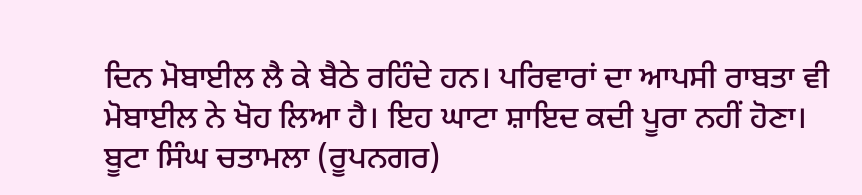ਦਿਨ ਮੋਬਾਈਲ ਲੈ ਕੇ ਬੈਠੇ ਰਹਿੰਦੇ ਹਨ। ਪਰਿਵਾਰਾਂ ਦਾ ਆਪਸੀ ਰਾਬਤਾ ਵੀ ਮੋਬਾਈਲ ਨੇ ਖੋਹ ਲਿਆ ਹੈ। ਇਹ ਘਾਟਾ ਸ਼ਾਇਦ ਕਦੀ ਪੂਰਾ ਨਹੀਂ ਹੋਣਾ।
ਬੂਟਾ ਸਿੰਘ ਚਤਾਮਲਾ (ਰੂਪਨਗਰ)